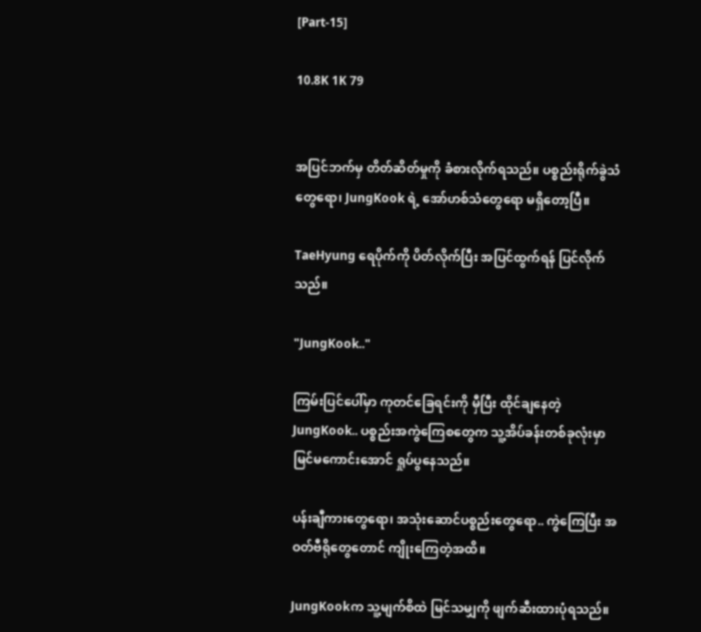[Part-15]

10.8K 1K 79


အပြင်ဘက်မှ တိတ်ဆိတ်မှုကို ခံစားလိုက်ရသည်။ ပစ္စည်းရိုက်ခွဲသံတွေရော၊ JungKook ရဲ့ အော်ဟစ်သံတွေရော မရှိတော့ပြီ။

TaeHyung ရေပိုက်ကို ပိတ်လိုက်ပြီး အပြင်ထွက်ရန် ပြင်လိုက်သည်။

"JungKook.."

ကြမ်းပြင်ပေါ်မှာ ကုတင်ခြေရင်းကို မှီပြီး ထိုင်ချနေတဲ့ JungKook.. ပစ္စည်းအကွဲကြေစတွေက သူ့အိပ်ခန်းတစ်ခုလုံးမှာ မြင်မကောင်းအောင် ရှုပ်ပွနေသည်။

ပန်းချီကားတွေရော၊ အသုံးဆောင်ပစ္စည်းတွေရော.. ကွဲကြေပြီး အဝတ်ဗီရိုတွေတောင် ကျိုးကြေတဲ့အထိ။

JungKookက သူ့မျက်စိထဲ မြင်သမျှကို ဖျက်ဆီးထားပုံရသည်။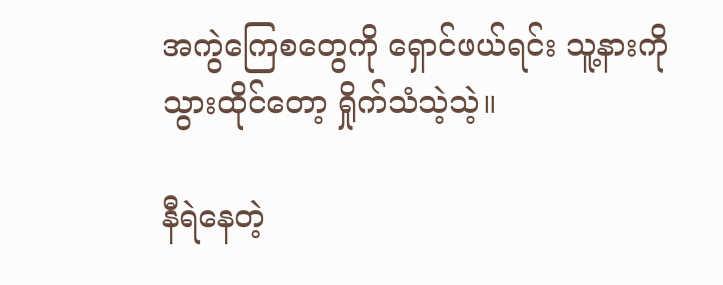အကွဲကြေစတွေကို ရှောင်ဖယ်ရင်း သူ့နားကို သွားထိုင်တော့ ရှိုက်သံသဲ့သဲ့။

နီရဲနေတဲ့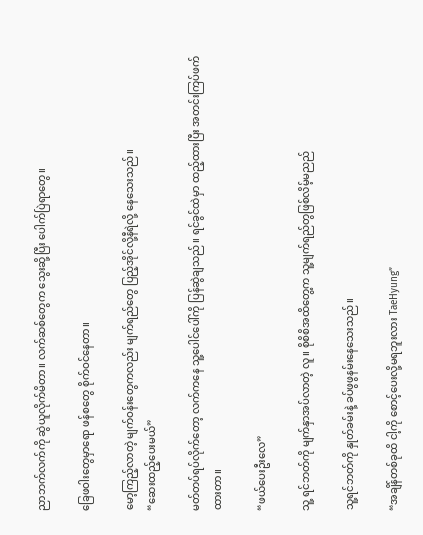ညာဘက်လက်ကို ဆွဲယူလိုက်မိတာ။ လက်ဆစ်တွေက သွေးဆို့ပြီး ပေါက်ပြဲရာတွေ။

ခြေဖဝါးတွေမှာရော ဖန်စတွေ စိုက်ဝင်နေတာ။

မော့ကြည့်လာတဲ့ မျက်ဝန်းတွေကလည်း မျက်ရည်တွေ ပြည့်အိုင်လို့နီရဲလို့ နေသေးသည်။
“ဆေးထည့်‌ပေးမယ်”

မတ်တပ်ရပ်လိုက်တော့ လက်ကနေ သူ့ပေါင်ပေါ်ကို ပြန်ဆွဲချသည်။ ရင်ခွင်ထဲမှာ ထည့်ထားပြီး အတင်းကြပ်ဖက်ထားတာ။

“ဖယ်ပေးဦးလေ”

သူ့ ရင်ဘတ်ကို မျက်နှာအပ်လာတဲ့ လူ။ စိုစိစိအထိတွေ့က သူ့မျက်ရည်တွဖြစ်လိမ့်မညည်

သူ့ရင်ဘတ်ကို နှုတ်ခမ်းနဲ့ ခပ်ဖွဖွနမ်း‌နေသေးသည်။

“အချိန်တစ်ခုထိ ငါ့ကို စောင့်ပေးလို့မရဘူးလား TaeHyung”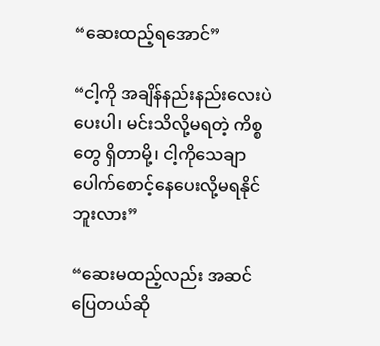“ဆေးထည့်ရ‌အောင်”

“ငါ့ကို အချိန်နည်းနည်းလေးပဲ ပေးပါ၊ မင်းသိလို့မရတဲ့ ကိစ္စတွေ ရှိတာမို့၊ ငါ့ကိုသေချာပေါက်စောင့်နေပေးလို့မရနိုင်ဘူးလား”

“ဆေးမထည့်လည်း အဆင်ပြေတယ်ဆို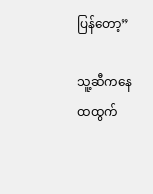ပြန်တော့”

သူ့ဆီကနေ ထထွက်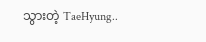သွားတဲ့ TaeHyung..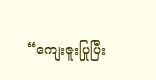“ကျေးဇူးပြုပြီး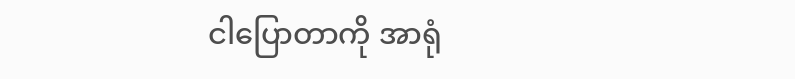ငါပြောတာကို အာရုံ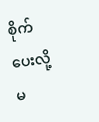စိုက်ပေးလို့ မ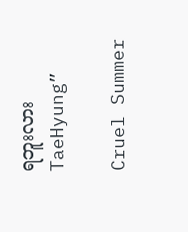ရဘူးလား TaeHyung”

Cruel Summer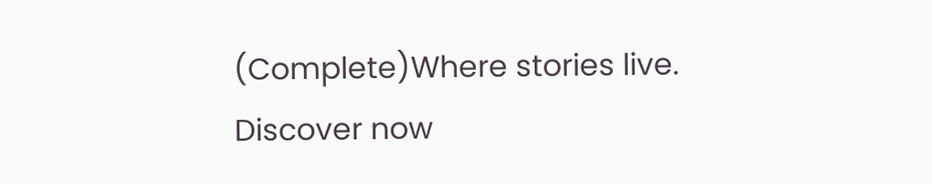(Complete)Where stories live. Discover now